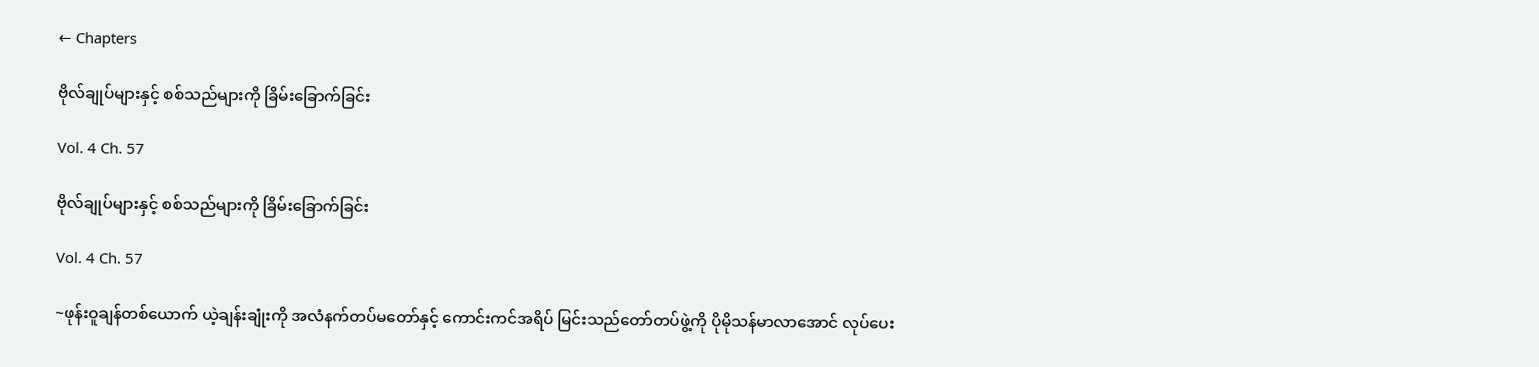← Chapters

ဗိုလ်ချုပ်များနှင့် စစ်သည်များကို ခြိမ်းခြောက်ခြင်း

Vol. 4 Ch. 57

ဗိုလ်ချုပ်များနှင့် စစ်သည်များကို ခြိမ်းခြောက်ခြင်း

Vol. 4 Ch. 57

~ဖုန်းဝူချန်တစ်ယောက် ယဲ့ချန်းချုံးကို အလံနက်တပ်မတော်နှင့် ကောင်းကင်အရိပ် မြင်းသည်တော်တပ်ဖွဲ့ကို ပိုမိုသန်မာလာအောင် လုပ်ပေး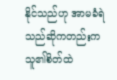နိုင်သည်ဟု အာမခံရဲသည်ဆိုကတည်းက သူ၏စိတ်ထဲ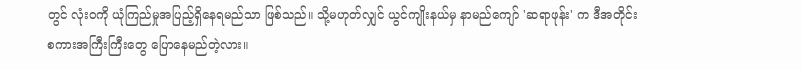တွင် လုံးဝကို ယုံကြည်မှုအပြည့်ရှိနေရမည်သာ ဖြစ်သည်။ သို့မဟုတ်လျှင် ယွင်ကျိုးနယ်မှ နာမည်ကျော် 'ဆရာဖုန်း' က ဒီအတိုင်း စကားအကြီးကြီးတွေ ပြောနေမည်တဲ့လား။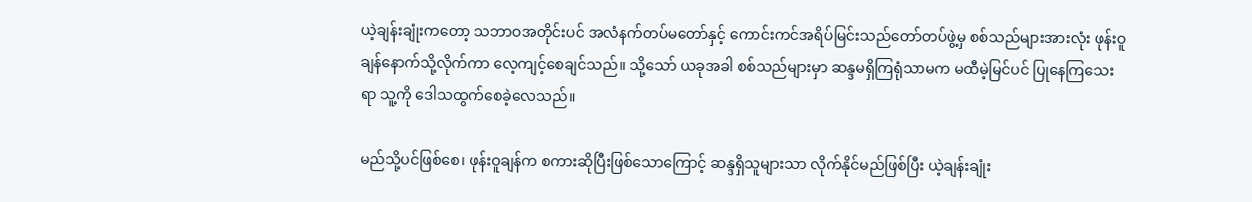ယဲ့ချန်းချုံးကတော့ သဘာဝအတိုင်းပင် အလံနက်တပ်မတော်နှင့် ကောင်းကင်အရိပ်မြင်းသည်တော်တပ်ဖွဲ့မှ စစ်သည်များအားလုံး ဖုန်းဝူချန်နောက်သို့လိုက်ကာ လေ့ကျင့်စေချင်သည်။ သို့သော် ယခုအခါ စစ်သည်များမှာ ဆန္ဒမရှိကြရုံသာမက မထီမဲ့မြင်ပင် ပြုနေကြသေးရာ သူ့ကို ဒေါသထွက်စေခဲ့လေသည်။

မည်သို့ပင်ဖြစ်စေ၊ ဖုန်းဝူချန်က စကားဆိုပြီးဖြစ်သောကြောင့် ဆန္ဒရှိသူများသာ လိုက်နိုင်မည်ဖြစ်ပြီး ယဲ့ချန်းချုံး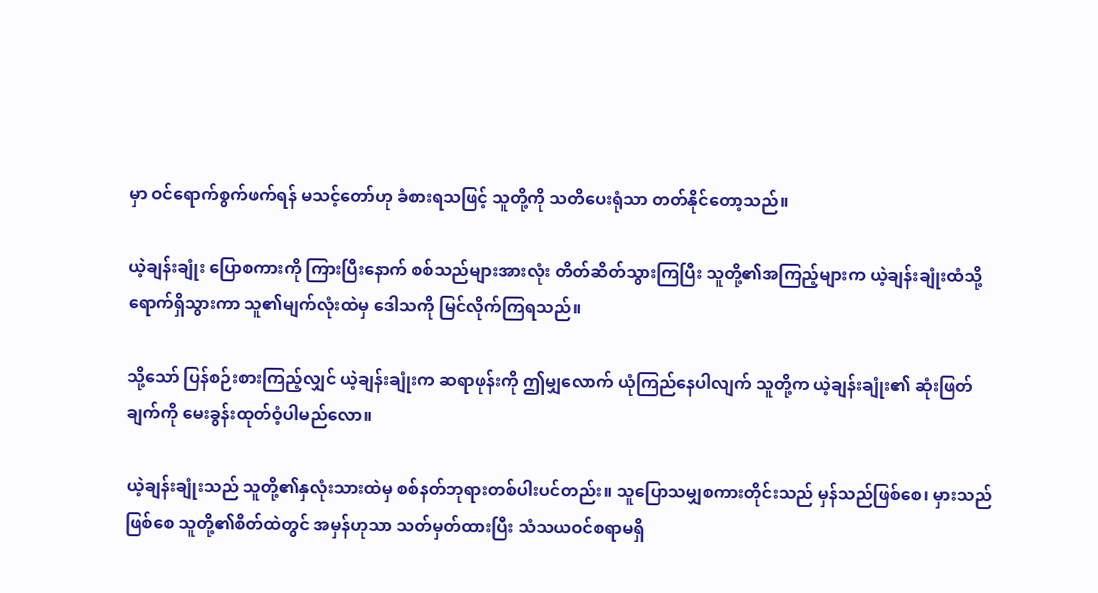မှာ ဝင်ရောက်စွက်ဖက်ရန် မသင့်တော်ဟု ခံစားရသဖြင့် သူတို့ကို သတိပေးရုံသာ တတ်နိုင်တော့သည်။

ယဲ့ချန်းချုံး ပြောစကားကို ကြားပြီးနောက် စစ်သည်များအားလုံး တိတ်ဆိတ်သွားကြပြီး သူတို့၏အကြည့်များက ယဲ့ချန်းချုံးထံသို့ ရောက်ရှိသွားကာ သူ၏မျက်လုံးထဲမှ ဒေါသကို မြင်လိုက်ကြရသည်။

သို့သော် ပြန်စဉ်းစားကြည့်လျှင် ယဲ့ချန်းချုံးက ဆရာဖုန်းကို ဤမျှလောက် ယုံကြည်နေပါလျက် သူတို့က ယဲ့ချန်းချုံး၏ ဆုံးဖြတ်ချက်ကို မေးခွန်းထုတ်ဝံ့ပါမည်လော။

ယဲ့ချန်းချုံးသည် သူတို့၏နှလုံးသားထဲမှ စစ်နတ်ဘုရားတစ်ပါးပင်တည်း။ သူပြောသမျှစကားတိုင်းသည် မှန်သည်ဖြစ်စေ၊ မှားသည်ဖြစ်စေ သူတို့၏စိတ်ထဲတွင် အမှန်ဟုသာ သတ်မှတ်ထားပြီး သံသယဝင်စရာမရှိ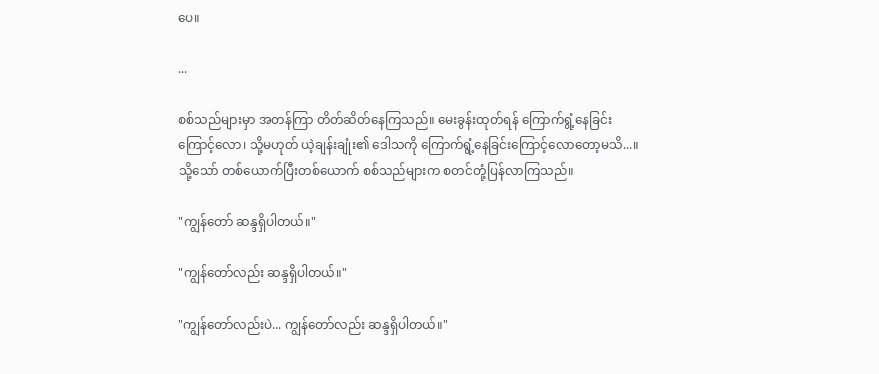ပေ။

...

စစ်သည်များမှာ အတန်ကြာ တိတ်ဆိတ်နေကြသည်။ မေးခွန်းထုတ်ရန် ကြောက်ရွံ့နေခြင်းကြောင့်လော၊ သို့မဟုတ် ယဲ့ချန်းချုံး၏ ဒေါသကို ကြောက်ရွံ့နေခြင်းကြောင့်လောတော့မသိ...။ သို့သော် တစ်ယောက်ပြီးတစ်ယောက် စစ်သည်များက စတင်တုံ့ပြန်လာကြသည်။

"ကျွန်တော် ဆန္ဒရှိပါတယ်။"

"ကျွန်တော်လည်း ဆန္ဒရှိပါတယ်။"

"ကျွန်တော်လည်းပဲ... ကျွန်တော်လည်း ဆန္ဒရှိပါတယ်။"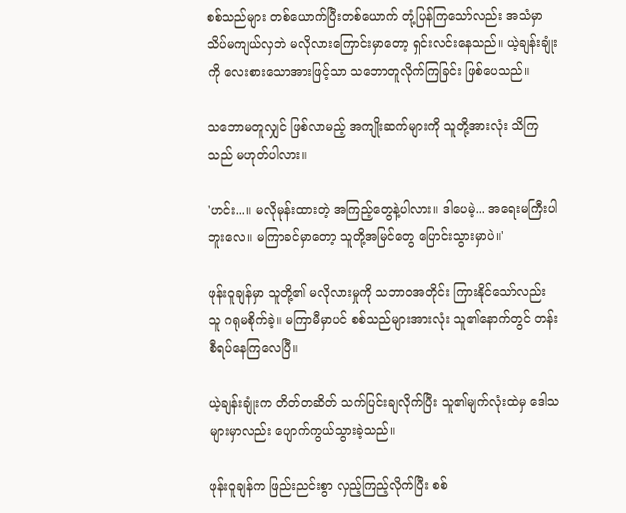စစ်သည်များ တစ်ယောက်ပြီးတစ်ယောက် တုံ့ပြန်ကြသော်လည်း အသံမှာ သိပ်မကျယ်လှဘဲ မလိုလားကြောင်းမှာတော့ ရှင်းလင်းနေသည်။ ယဲ့ချန်းချုံးကို လေးစားသောအားဖြင့်သာ သဘောတူလိုက်ကြခြင်း ဖြစ်ပေသည်။

သဘောမတူလျှင် ဖြစ်လာမည့် အကျိုးဆက်များကို သူတို့အားလုံး သိကြသည် မဟုတ်ပါလား။

'ဟင်း...။ မလိုမုန်းထားတဲ့ အကြည့်တွေနဲ့ပါလား။ ဒါပေမဲ့... အရေးမကြီးပါဘူးလေ။ မကြာခင်မှာတော့ သူတို့အမြင်တွေ ပြောင်းသွားမှာပဲ။'

ဖုန်းဝူချန်မှာ သူတို့၏ မလိုလားမှုကို သဘာဝအတိုင်း ကြားနိုင်သော်လည်း သူ ဂရုမစိုက်ခဲ့။ မကြာမီမှာပင် စစ်သည်များအားလုံး သူ၏နောက်တွင် တန်းစီရပ်နေကြလေပြီ။

ယဲ့ချန်းချုံးက တိတ်တဆိတ် သက်ပြင်းချလိုက်ပြီး သူ၏မျက်လုံးထဲမှ ဒေါသများမှာလည်း ပျောက်ကွယ်သွားခဲ့သည်။

ဖုန်းဝူချန်က ဖြည်းညင်းစွာ လှည့်ကြည့်လိုက်ပြီး စစ်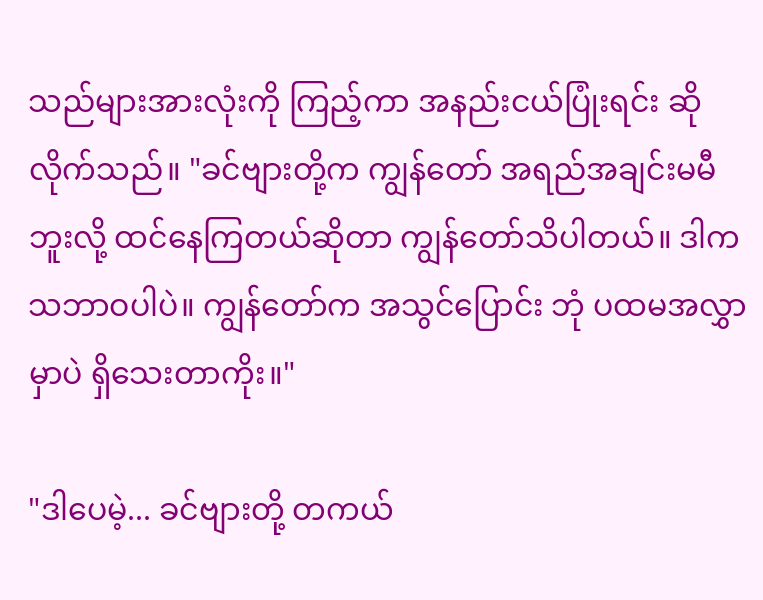သည်များအားလုံးကို ကြည့်ကာ အနည်းငယ်ပြုံးရင်း ဆိုလိုက်သည်။ "ခင်ဗျားတို့က ကျွန်တော် အရည်အချင်းမမီဘူးလို့ ထင်နေကြတယ်ဆိုတာ ကျွန်တော်သိပါတယ်။ ဒါက သဘာဝပါပဲ။ ကျွန်တော်က အသွင်ပြောင်း ဘုံ ပထမအလွှာမှာပဲ ရှိသေးတာကိုး။"

"ဒါပေမဲ့... ခင်ဗျားတို့ တကယ်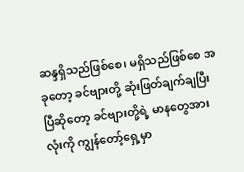ဆန္ဒရှိသည်ဖြစ်စေ၊ မရှိသည်ဖြစ်စေ အခုတော့ ခင်ဗျားတို့ ဆုံးဖြတ်ချက်ချပြီးပြီဆိုတော့ ခင်ဗျားတို့ရဲ့ မာနတွေအားလုံးကို ကျွန်တော့်ရှေ့မှာ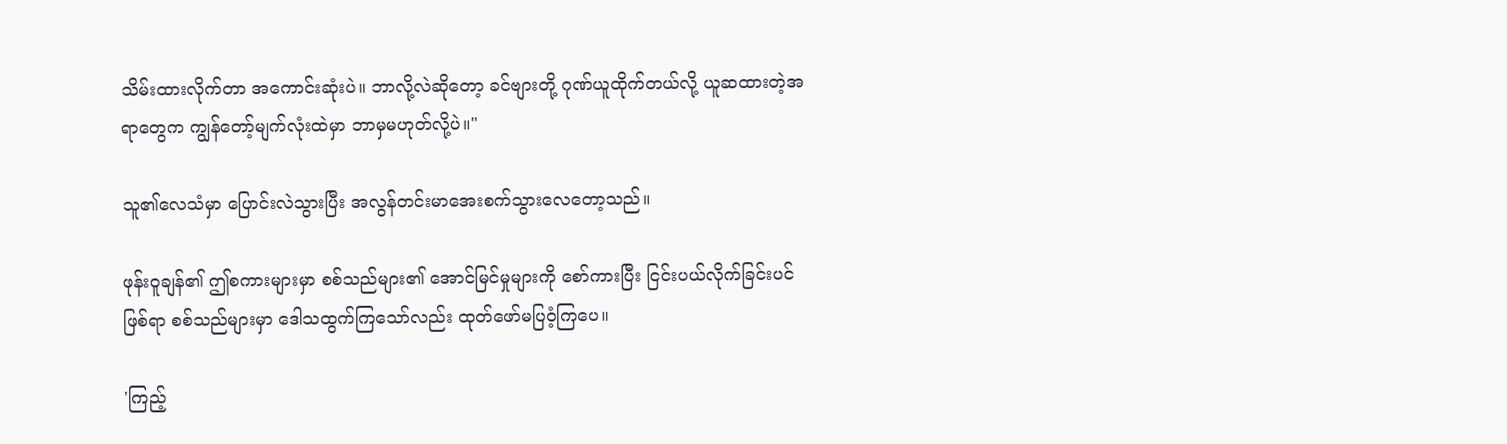သိမ်းထားလိုက်တာ အကောင်းဆုံးပဲ။ ဘာလို့လဲဆိုတော့ ခင်ဗျားတို့ ဂုဏ်ယူထိုက်တယ်လို့ ယူဆထားတဲ့အရာတွေက ကျွန်တော့်မျက်လုံးထဲမှာ ဘာမှမဟုတ်လို့ပဲ။"

သူ၏လေသံမှာ ပြောင်းလဲသွားပြီး အလွန်တင်းမာအေးစက်သွားလေတော့သည်။

ဖုန်းဝူချန်၏ ဤစကားများမှာ စစ်သည်များ၏ အောင်မြင်မှုများကို စော်ကားပြီး ငြင်းပယ်လိုက်ခြင်းပင် ဖြစ်ရာ စစ်သည်များမှာ ဒေါသထွက်ကြသော်လည်း ထုတ်ဖော်မပြဝံ့ကြပေ။

'ကြည့်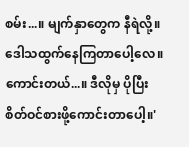စမ်း...။ မျက်နှာတွေက နီရဲလို့။ ဒေါသထွက်နေကြတာပေါ့လေ။ ကောင်းတယ်...။ ဒီလိုမှ ပိုပြီးစိတ်ဝင်စားဖို့ကောင်းတာပေါ့။'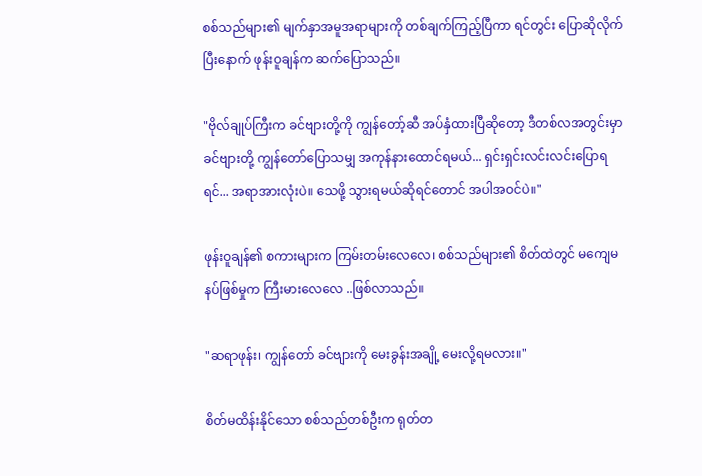စစ်သည်များ၏ မျက်နှာအမူအရာများကို တစ်ချက်ကြည့်ပြီကာ ရင်တွင်း ပြောဆိုလိုက်ပြီးနောက် ဖုန်းဝူချန်က ဆက်ပြောသည်။

"ဗိုလ်ချုပ်ကြီးက ခင်ဗျားတို့ကို ကျွန်တော့်ဆီ အပ်နှံထားပြီဆိုတော့ ဒီတစ်လအတွင်းမှာ ခင်ဗျားတို့ ကျွန်တော်ပြောသမျှ အကုန်နားထောင်ရမယ်... ရှင်းရှင်းလင်းလင်းပြောရရင်... အရာအားလုံးပဲ။ သေဖို့ သွားရမယ်ဆိုရင်တောင် အပါအဝင်ပဲ။"

ဖုန်းဝူချန်၏ စကားများက ကြမ်းတမ်းလေလေ၊ စစ်သည်များ၏ စိတ်ထဲတွင် မကျေမနပ်ဖြစ်မှုက ကြီးမားလေလေ ..ဖြစ်လာသည်။

"ဆရာဖုန်း၊ ကျွန်တော် ခင်ဗျားကို မေးခွန်းအချို့ မေးလို့ရမလား။"

စိတ်မထိန်းနိုင်သော စစ်သည်တစ်ဦးက ရုတ်တ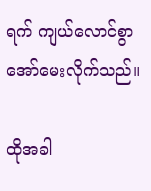ရက် ကျယ်လောင်စွာ အော်မေးလိုက်သည်။

ထိုအခါ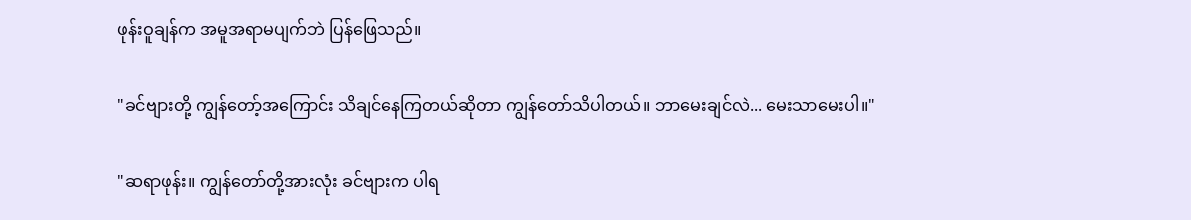ဖုန်းဝူချန်က အမူအရာမပျက်ဘဲ ပြန်ဖြေသည်။

"ခင်ဗျားတို့ ကျွန်တော့်အကြောင်း သိချင်နေကြတယ်ဆိုတာ ကျွန်တော်သိပါတယ်။ ဘာမေးချင်လဲ... မေးသာမေးပါ။"

"ဆရာဖုန်း။ ကျွန်တော်တို့အားလုံး ခင်ဗျားက ပါရ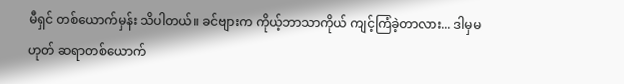မီရှင် တစ်ယောက်မှန်း သိပါတယ်။ ခင်ဗျားက ကိုယ့်ဘာသာကိုယ် ကျင့်ကြံခဲ့တာလား... ဒါမှမဟုတ် ဆရာတစ်ယောက်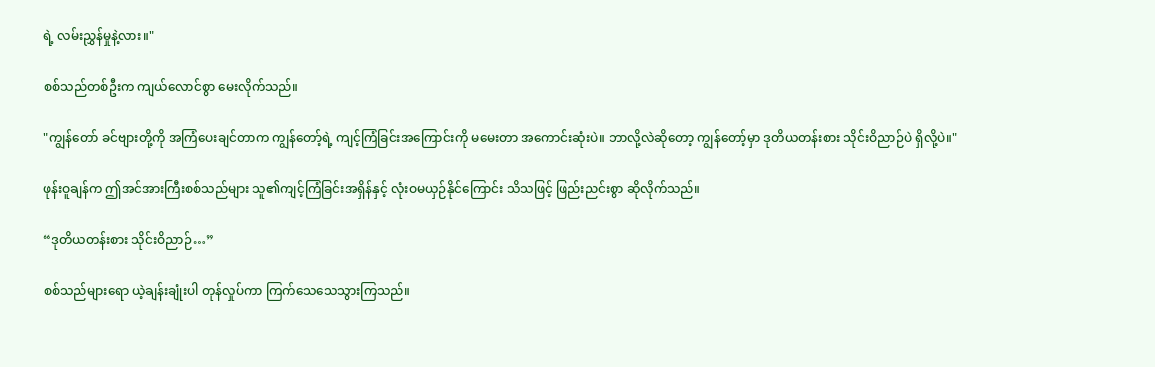ရဲ့ လမ်းညွှန်မှုနဲ့လား။"

စစ်သည်တစ်ဦးက ကျယ်လောင်စွာ မေးလိုက်သည်။

"ကျွန်တော် ခင်ဗျားတို့ကို အကြံပေးချင်တာက ကျွန်တော့်ရဲ့ ကျင့်ကြံခြင်းအကြောင်းကို မမေးတာ အကောင်းဆုံးပဲ။ ဘာလို့လဲဆိုတော့ ကျွန်တော့်မှာ ဒုတိယတန်းစား သိုင်းဝိညာဉ်ပဲ ရှိလို့ပဲ။"

ဖုန်းဝူချန်က ဤအင်အားကြီးစစ်သည်များ သူ၏ကျင့်ကြံခြင်းအရှိန်နှင့် လုံးဝမယှဉ်နိုင်ကြောင်း သိသဖြင့် ဖြည်းညင်းစွာ ဆိုလိုက်သည်။

“ဒုတိယတန်းစား သိုင်းဝိညာဉ်…”

စစ်သည်များရော ယဲ့ချန်းချုံးပါ တုန်လှုပ်ကာ ကြက်သေသေသွားကြသည်။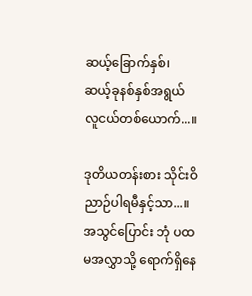ဆယ့်ခြောက်နှစ်၊ ဆယ့်ခုနစ်နှစ်အရွယ် လူငယ်တစ်ယောက်...။

ဒုတိယတန်းစား သိုင်းဝိညာဉ်ပါရမီနှင့်သာ...။ အသွင်ပြောင်း ဘုံ ပထမအလွှာသို့ ရောက်ရှိနေ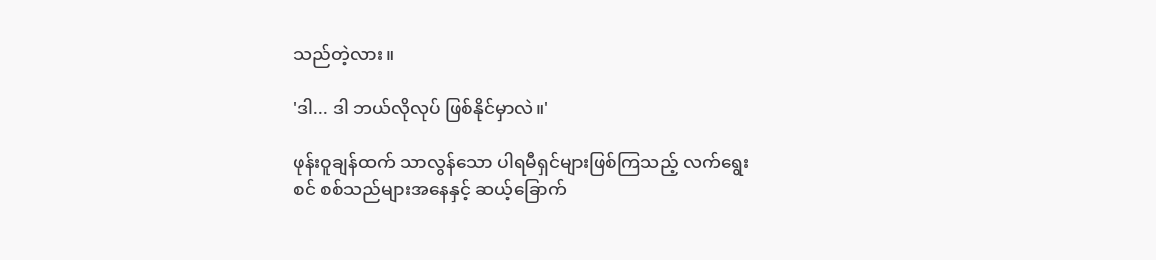သည်တဲ့လား။

'ဒါ... ဒါ ဘယ်လိုလုပ် ဖြစ်နိုင်မှာလဲ။'

ဖုန်းဝူချန်ထက် သာလွန်သော ပါရမီရှင်များဖြစ်ကြသည့် လက်ရွေးစင် စစ်သည်များအနေနှင့် ဆယ့်ခြောက်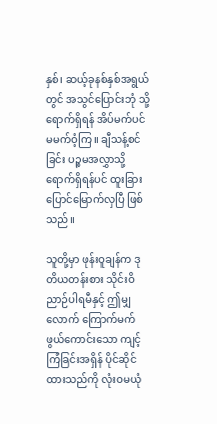နှစ်၊ ဆယ့်ခုနစ်နှစ်အရွယ်တွင် အသွင်ပြောင်းဘုံ သို့ ရောက်ရှိရန် အိပ်မက်ပင် မမက်ဝံ့ကြ။ ချီသန့်စင်ခြင်း ပဉ္စမအလွှာသို့ ရောက်ရှိရန်ပင် ထူးခြားပြောင်မြောက်လှပြီ ဖြစ်သည်။

သူတို့မှာ ဖုန်းဝူချန်က ဒုတိယတန်းစား သိုင်းဝိညာဉ်ပါရမီနှင့် ဤမျှလောက် ကြောက်မက်ဖွယ်ကောင်းသော ကျင့်ကြံခြင်းအရှိန် ပိုင်ဆိုင်ထားသည်ကို လုံးဝမယုံ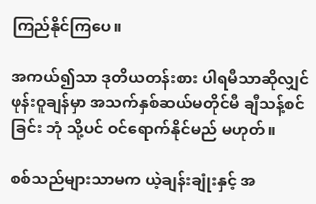ကြည်နိုင်ကြပေ။

အကယ်၍သာ ဒုတိယတန်းစား ပါရမီသာဆိုလျှင် ဖုန်းဝူချန်မှာ အသက်နှစ်ဆယ်မတိုင်မီ ချီသန့်စင်ခြင်း ဘုံ သို့ပင် ဝင်ရောက်နိုင်မည် မဟုတ်။

စစ်သည်များသာမက ယဲ့ချန်းချုံးနှင့် အ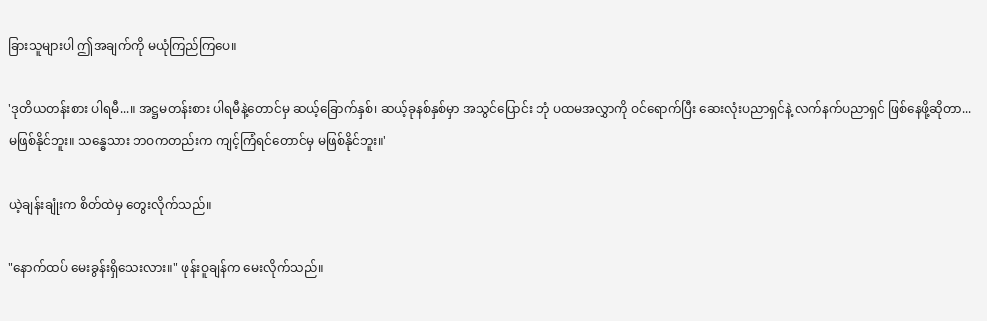ခြားသူများပါ ဤအချက်ကို မယုံကြည်ကြပေ။

'ဒုတိယတန်းစား ပါရမီ...။ အဋ္ဌမတန်းစား ပါရမီနဲ့တောင်မှ ဆယ့်ခြောက်နှစ်၊ ဆယ့်ခုနစ်နှစ်မှာ အသွင်ပြောင်း ဘုံ ပထမအလွှာကို ဝင်ရောက်ပြီး ဆေးလုံးပညာရှင်နဲ့ လက်နက်ပညာရှင် ဖြစ်နေဖို့ဆိုတာ... မဖြစ်နိုင်ဘူး။ သန္ဓေသား ဘဝကတည်းက ကျင့်ကြံရင်တောင်မှ မဖြစ်နိုင်ဘူး။'

ယဲ့ချန်းချုံးက စိတ်ထဲမှ တွေးလိုက်သည်။

"နောက်ထပ် မေးခွန်းရှိသေးလား။" ဖုန်းဝူချန်က မေးလိုက်သည်။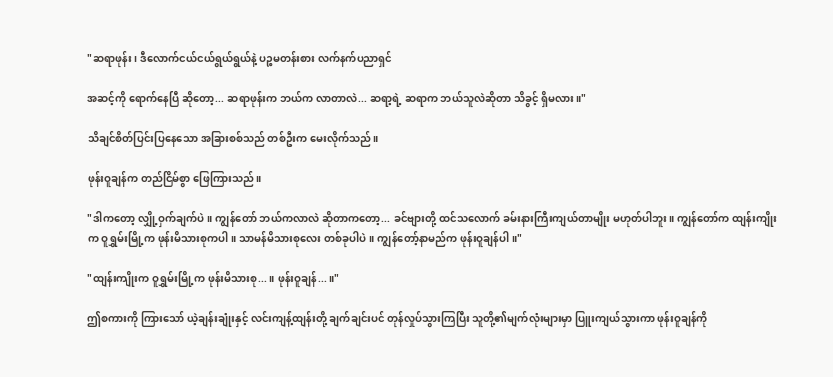"ဆရာဖုန်း၊ ဒီလောက်ငယ်ငယ်ရွယ်ရွယ်နဲ့ ပဉ္စမတန်းစား လက်နက်ပညာရှင်

အဆင့်ကို ရောက်နေပြီ ဆိုတော့... ဆရာဖုန်းက ဘယ်က လာတာလဲ... ဆရာ့ရဲ့ ဆရာက ဘယ်သူလဲဆိုတာ သိခွင့် ရှိမလား။"

သိချင်စိတ်ပြင်းပြနေသော အခြားစစ်သည် တစ်ဦးက မေးလိုက်သည်။

ဖုန်းဝူချန်က တည်ငြိမ်စွာ ဖြေကြားသည်။

"ဒါကတော့ လျှို့ဝှက်ချက်ပဲ။ ကျွန်တော် ဘယ်ကလာလဲ ဆိုတာကတော့... ခင်ဗျားတို့ ထင်သလောက် ခမ်းနားကြီးကျယ်တာမျိုး မဟုတ်ပါဘူး။ ကျွန်တော်က ထျန်းကျိုးက ဝူရွှမ်းမြို့က ဖုန်းမိသားစုကပါ။ သာမန်မိသားစုလေး တစ်ခုပါပဲ။ ကျွန်တော့်နာမည်က ဖုန်းဝူချန်ပါ။"

"ထျန်းကျိုးက ဝူရွှမ်းမြို့က ဖုန်းမိသားစု...။ ဖုန်းဝူချန်...။"

ဤစကားကို ကြားသော် ယဲ့ချန်းချုံးနှင့် လင်းကျန့်ထျန်းတို့ ချက်ချင်းပင် တုန်လှုပ်သွားကြပြီး သူတို့၏မျက်လုံးများမှာ ပြူးကျယ်သွားကာ ဖုန်းဝူချန်ကို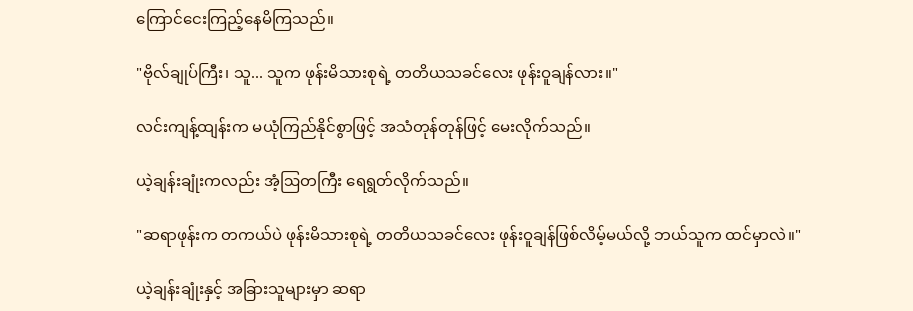ကြောင်ငေးကြည့်နေမိကြသည်။

"ဗိုလ်ချုပ်ကြီး၊ သူ... သူက ဖုန်းမိသားစုရဲ့ တတိယသခင်လေး ဖုန်းဝူချန်လား။"

လင်းကျန့်ထျန်းက မယုံကြည်နိုင်စွာဖြင့် အသံတုန်တုန်ဖြင့် မေးလိုက်သည်။

ယဲ့ချန်းချုံးကလည်း အံ့ဩတကြီး ရေရွတ်လိုက်သည်။

"ဆရာဖုန်းက တကယ်ပဲ ဖုန်းမိသားစုရဲ့ တတိယသခင်လေး ဖုန်းဝူချန်ဖြစ်လိမ့်မယ်လို့ ဘယ်သူက ထင်မှာလဲ။"

ယဲ့ချန်းချုံးနှင့် အခြားသူများမှာ ဆရာ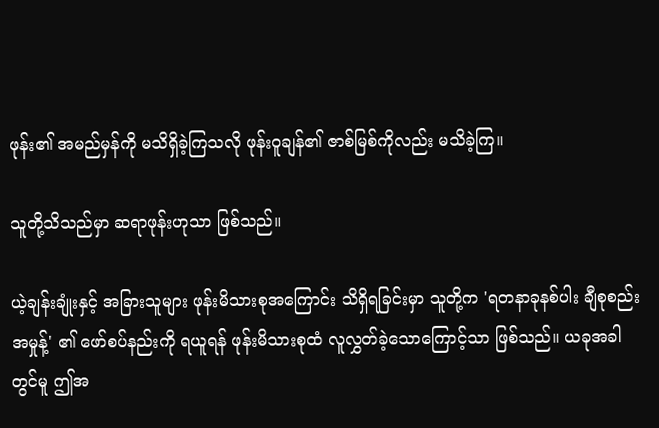ဖုန်း၏ အမည်မှန်ကို မသိရှိခဲ့ကြသလို ဖုန်းဝူချန်၏ ဇာစ်မြစ်ကိုလည်း မသိခဲ့ကြ။

သူတို့သိသည်မှာ ဆရာဖုန်းဟုသာ ဖြစ်သည်။

ယဲ့ချန်းချုံးနှင့် အခြားသူများ ဖုန်းမိသားစုအကြောင်း သိရှိရခြင်းမှာ သူတို့က 'ရတနာခုနစ်ပါး ချီစုစည်းအမှုန့်' ၏ ဖော်စပ်နည်းကို ရယူရန် ဖုန်းမိသားစုထံ လူလွှတ်ခဲ့သောကြောင့်သာ ဖြစ်သည်။ ယခုအခါတွင်မူ ဤအ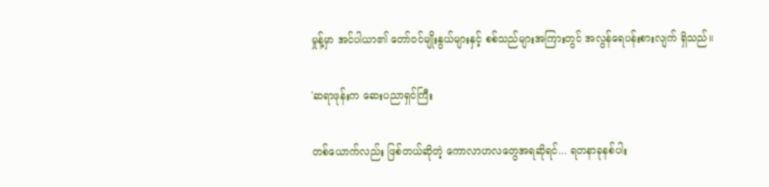မှုန့်မှာ အင်ပါယာ၏ တော်ဝင်မျိုးနွယ်များနှင့် စစ်သည်များအကြားတွင် အလွန်ရေပန်းစားလျက် ရှိသည်။

'ဆရာဖုန်းက ဆေးပညာရှင်ကြီး

တစ်ယောက်လည်း ဖြစ်တယ်ဆိုတဲ့ ကောလာဟလတွေအရဆိုရင်... ရတနာခုနစ်ပါး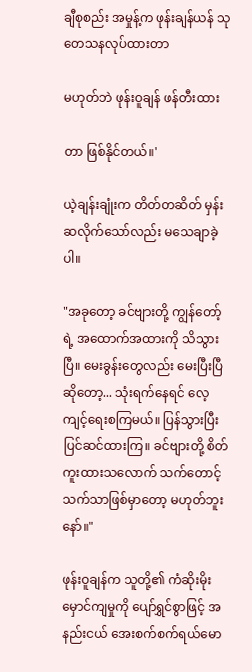ချီစုစည်း အမှုန့်က ဖုန်းချန်ယန် သုတေသနလုပ်ထားတာ

မဟုတ်ဘဲ ဖုန်းဝူချန် ဖန်တီးထား

တာ ဖြစ်နိုင်တယ်။'

ယဲ့ချန်းချုံးက တိတ်တဆိတ် မှန်းဆလိုက်သော်လည်း မသေချာခဲ့ပါ။

"အခုတော့ ခင်ဗျားတို့ ကျွန်တော့်ရဲ့ အထောက်အထားကို သိသွားပြီ။ မေးခွန်းတွေလည်း မေးပြီးပြီဆိုတော့... သုံးရက်နေရင် လေ့ကျင့်ရေးစကြမယ်။ ပြန်သွားပြီး ပြင်ဆင်ထားကြ။ ခင်ဗျားတို့ စိတ်ကူးထားသလောက် သက်တောင့်သက်သာဖြစ်မှာတော့ မဟုတ်ဘူးနော်။"

ဖုန်းဝူချန်က သူတို့၏ ကံဆိုးမိုးမှောင်ကျမှုကို ပျော်ရွှင်စွာဖြင့် အနည်းငယ် အေးစက်စက်ရယ်မော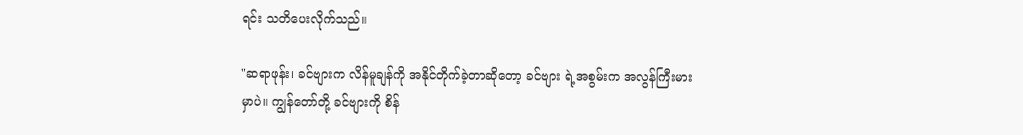ရင်း သတိပေးလိုက်သည်။

"ဆရာဖုန်း၊ ခင်ဗျားက လိန်မူချန်ကို အနိုင်တိုက်ခဲ့တာဆိုတော့ ခင်ဗျား ရဲ့အစွမ်းက အလွန်ကြီးမားမှာပဲ။ ကျွန်တော်တို့ ခင်ဗျားကို စိန်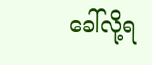ခေါ်လို့ရ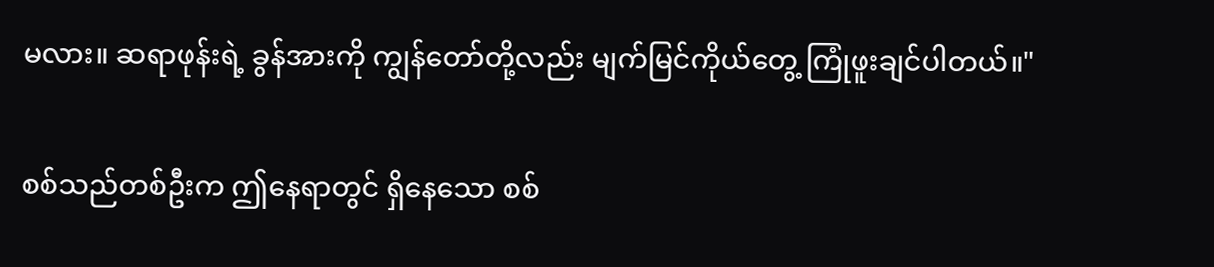မလား။ ဆရာဖုန်းရဲ့ ခွန်အားကို ကျွန်တော်တို့လည်း မျက်မြင်ကိုယ်တွေ့ ကြုံဖူးချင်ပါတယ်။"

စစ်သည်တစ်ဦးက ဤနေရာတွင် ရှိနေသော စစ်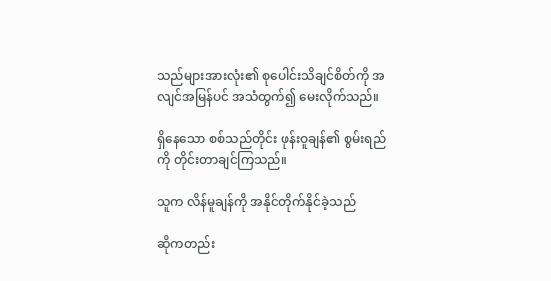သည်များအားလုံး၏ စုပေါင်းသိချင်စိတ်ကို အလျင်အမြန်ပင် အသံထွက်၍ မေးလိုက်သည်။

ရှိနေသော စစ်သည်တိုင်း ဖုန်းဝူချန်၏ စွမ်းရည်ကို တိုင်းတာချင်ကြသည်။

သူက လိန်မူချန်ကို အနိုင်တိုက်နိုင်ခဲ့သည်

ဆိုကတည်း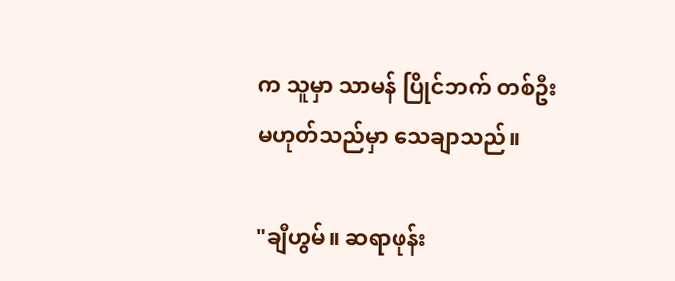က သူမှာ သာမန် ပြိုင်ဘက် တစ်ဦး မဟုတ်သည်မှာ သေချာသည်။

"ချီဟွမ်။ ဆရာဖုန်း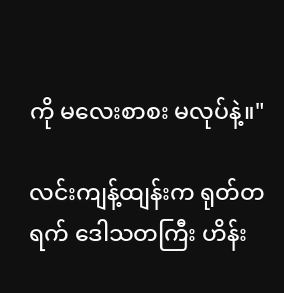ကို မလေးစာစး မလုပ်နဲ့။"

လင်းကျန့်ထျန်းက ရုတ်တရက် ဒေါသတကြီး ဟိန်း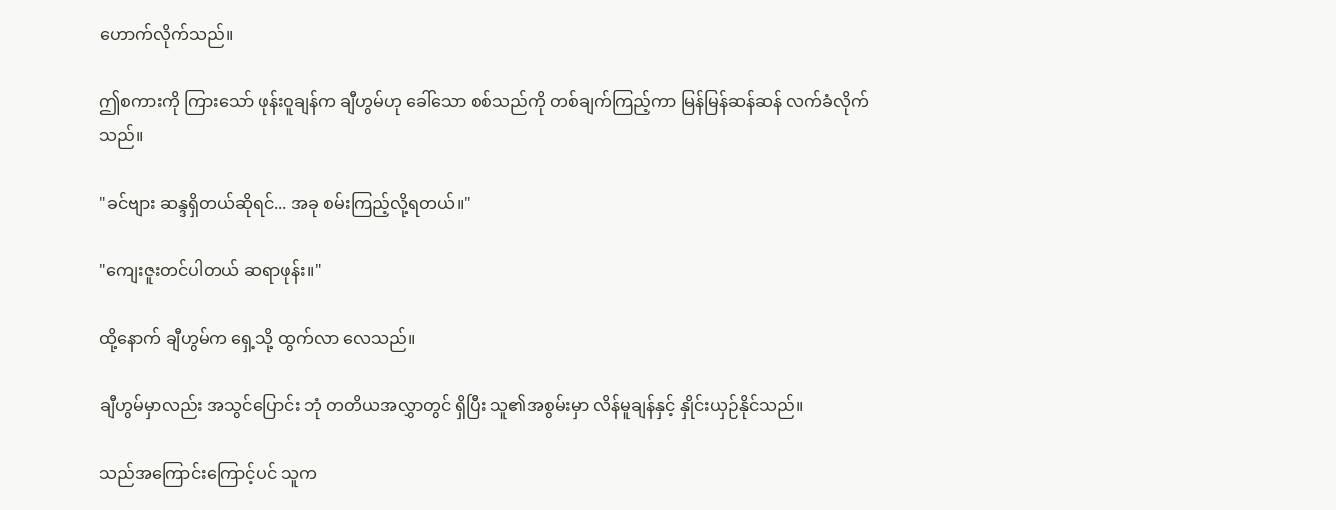ဟောက်လိုက်သည်။

ဤစကားကို ကြားသော် ဖုန်းဝူချန်က ချီဟွမ်ဟု ခေါ်သော စစ်သည်ကို တစ်ချက်ကြည့်ကာ မြန်မြန်ဆန်ဆန် လက်ခံလိုက်သည်။

"ခင်ဗျား ဆန္ဒရှိတယ်ဆိုရင်... အခု စမ်းကြည့်လို့ရတယ်။"

"ကျေးဇူးတင်ပါတယ် ဆရာဖုန်း။"

ထို့နောက် ချီဟွမ်က ရှေ့သို့ ထွက်လာ လေသည်။

ချီဟွမ်မှာလည်း အသွင်ပြောင်း ဘုံ တတိယအလွှာတွင် ရှိပြီး သူ၏အစွမ်းမှာ လိန်မူချန်နှင့် နှိုင်းယှဉ်နိုင်သည်။

သည်အကြောင်းကြောင့်ပင် သူက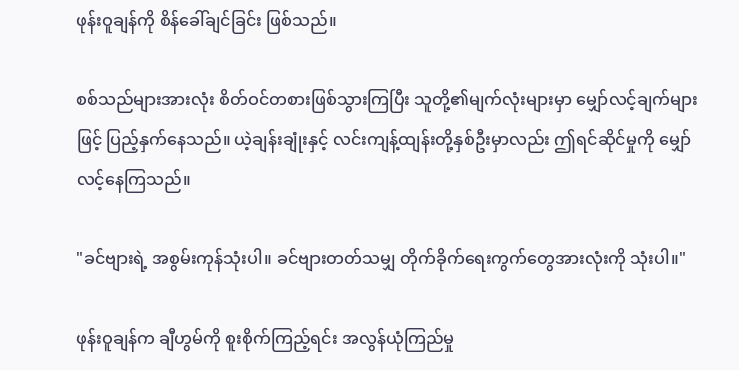ဖုန်းဝူချန်ကို စိန်ခေါ်ချင်ခြင်း ဖြစ်သည်။

စစ်သည်များအားလုံး စိတ်ဝင်တစားဖြစ်သွားကြပြီး သူတို့၏မျက်လုံးများမှာ မျှော်လင့်ချက်များဖြင့် ပြည့်နှက်နေသည်။ ယဲ့ချန်းချုံးနှင့် လင်းကျန့်ထျန်းတို့နှစ်ဦးမှာလည်း ဤရင်ဆိုင်မှုကို မျှော်လင့်နေကြသည်။

"ခင်ဗျားရဲ့ အစွမ်းကုန်သုံးပါ။ ခင်ဗျားတတ်သမျှ တိုက်ခိုက်ရေးကွက်တွေအားလုံးကို သုံးပါ။"

ဖုန်းဝူချန်က ချီဟွမ်ကို စူးစိုက်ကြည့်ရင်း အလွန်ယုံကြည်မှု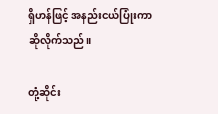ရှိဟန်ဖြင့် အနည်းငယ်ပြုံးကာ ဆိုလိုက်သည်။

တုံ့ဆိုင်း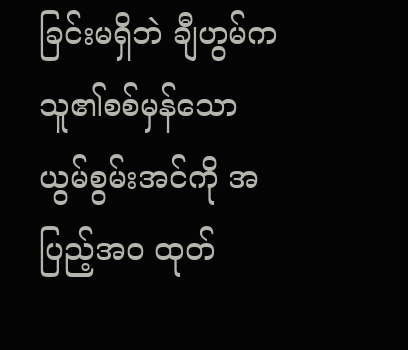ခြင်းမရှိဘဲ ချီဟွမ်က သူ၏စစ်မှန်သောယွမ်စွမ်းအင်ကို အပြည့်အဝ ထုတ်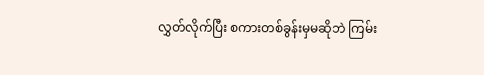လွှတ်လိုက်ပြီး စကားတစ်ခွန်းမှမဆိုဘဲ ကြမ်း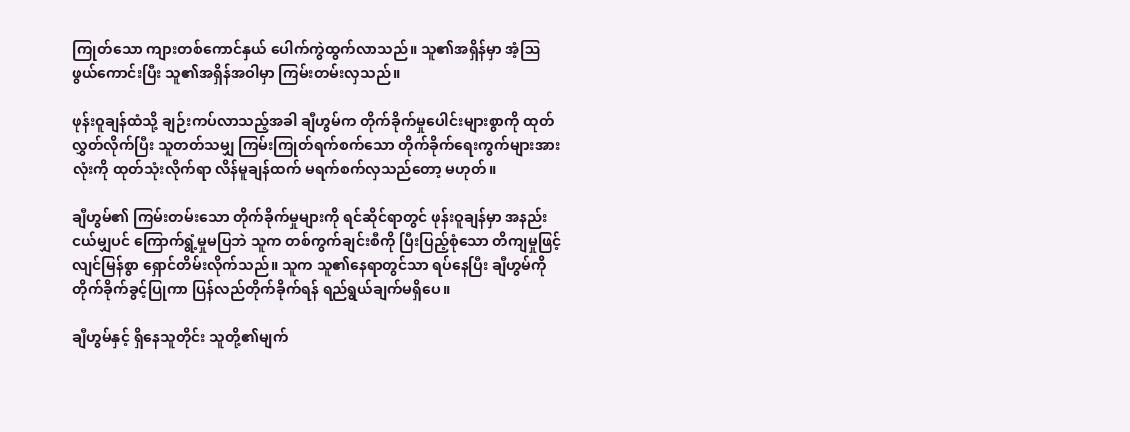ကြုတ်သော ကျားတစ်ကောင်နှယ် ပေါက်ကွဲထွက်လာသည်။ သူ၏အရှိန်မှာ အံ့ဩဖွယ်ကောင်းပြီး သူ၏အရှိန်အဝါမှာ ကြမ်းတမ်းလှသည်။

ဖုန်းဝူချန်ထံသို့ ချဉ်းကပ်လာသည့်အခါ ချီဟွမ်က တိုက်ခိုက်မှုပေါင်းများစွာကို ထုတ်လွှတ်လိုက်ပြီး သူတတ်သမျှ ကြမ်းကြုတ်ရက်စက်သော တိုက်ခိုက်ရေးကွက်များအားလုံးကို ထုတ်သုံးလိုက်ရာ လိန်မူချန်ထက် မရက်စက်လှသည်တော့ မဟုတ်။

ချီဟွမ်၏ ကြမ်းတမ်းသော တိုက်ခိုက်မှုများကို ရင်ဆိုင်ရာတွင် ဖုန်းဝူချန်မှာ အနည်းငယ်မျှပင် ကြောက်ရွံ့မှုမပြဘဲ သူက တစ်ကွက်ချင်းစီကို ပြီးပြည့်စုံသော တိကျမှုဖြင့် လျင်မြန်စွာ ရှောင်တိမ်းလိုက်သည်။ သူက သူ၏နေရာတွင်သာ ရပ်နေပြီး ချီဟွမ်ကို တိုက်ခိုက်ခွင့်ပြုကာ ပြန်လည်တိုက်ခိုက်ရန် ရည်ရွယ်ချက်မရှိပေ။

ချီဟွမ်နှင့် ရှိနေသူတိုင်း သူတို့၏မျက်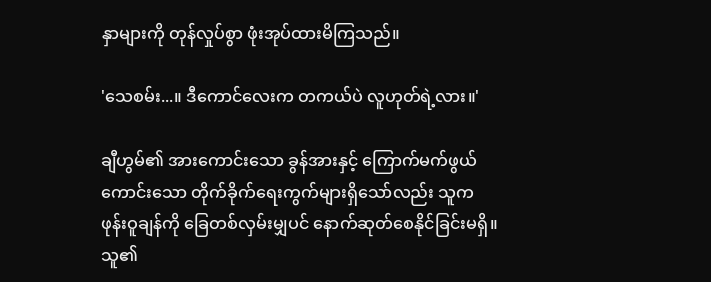နှာများကို တုန်လှုပ်စွာ ဖုံးအုပ်ထားမိကြသည်။

'သေစမ်း...။ ဒီကောင်လေးက တကယ်ပဲ လူဟုတ်ရဲ့လား။'

ချီဟွမ်၏ အားကောင်းသော ခွန်အားနှင့် ကြောက်မက်ဖွယ်ကောင်းသော တိုက်ခိုက်ရေးကွက်များရှိသော်လည်း သူက ဖုန်းဝူချန်ကို ခြေတစ်လှမ်းမျှပင် နောက်ဆုတ်စေနိုင်ခြင်းမရှိ။ သူ၏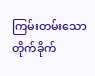ကြမ်းတမ်းသော တိုက်ခိုက်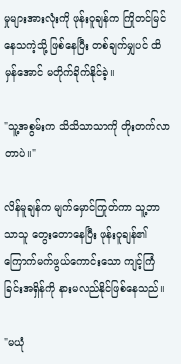မှုများအားလုံးကို ဖုန်းဝူချန်က ကြိုတင်မြင်နေသကဲ့သို့ ဖြစ်နေပြီး တစ်ချက်မျှပင် ထိမှန်အောင် မတိုက်ခိုက်နိုင်ခဲ့။

"သူ့အစွမ်းက သိသိသာသာကို တိုးတက်လာတာပဲ။"

လိန်မူချန်က မျက်မှောင်ကြုတ်ကာ သူ့ဘာသာသူ တွေးတောနေပြီး ဖုန်းဝူချန်၏ ကြောက်မက်ဖွယ်ကောင်းသော ကျင့်ကြံခြင်းအရှိန်ကို နားမလည်နိုင်ဖြစ်နေသည်။

"မယုံ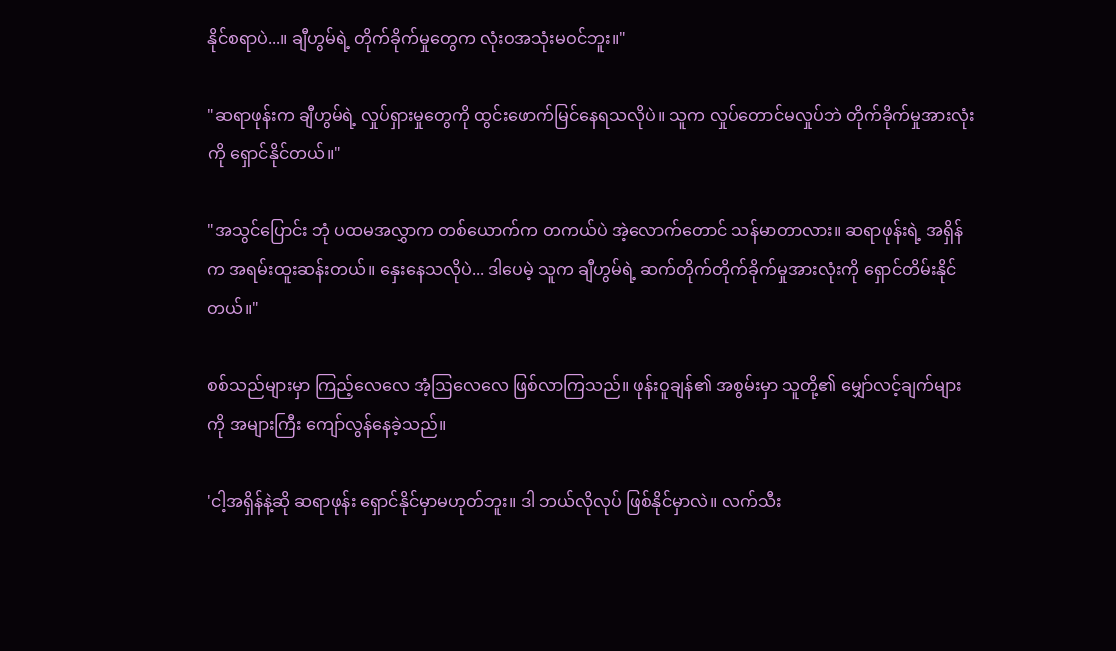နိုင်စရာပဲ...။ ချီဟွမ်ရဲ့ တိုက်ခိုက်မှုတွေက လုံးဝအသုံးမဝင်ဘူး။"

"ဆရာဖုန်းက ချီဟွမ်ရဲ့ လှုပ်ရှားမှုတွေကို ထွင်းဖောက်မြင်နေရသလိုပဲ။ သူက လှုပ်တောင်မလှုပ်ဘဲ တိုက်ခိုက်မှုအားလုံးကို ရှောင်နိုင်တယ်။"

"အသွင်ပြောင်း ဘုံ ပထမအလွှာက တစ်ယောက်က တကယ်ပဲ အဲ့လောက်တောင် သန်မာတာလား။ ဆရာဖုန်းရဲ့ အရှိန်က အရမ်းထူးဆန်းတယ်။ နှေးနေသလိုပဲ... ဒါပေမဲ့ သူက ချီဟွမ်ရဲ့ ဆက်တိုက်တိုက်ခိုက်မှုအားလုံးကို ရှောင်တိမ်းနိုင်တယ်။"

စစ်သည်များမှာ ကြည့်လေလေ အံ့ဩလေလေ ဖြစ်လာကြသည်။ ဖုန်းဝူချန်၏ အစွမ်းမှာ သူတို့၏ မျှော်လင့်ချက်များကို အများကြီး ကျော်လွန်နေခဲ့သည်။

'ငါ့အရှိန်နဲ့ဆို ဆရာဖုန်း ရှောင်နိုင်မှာမဟုတ်ဘူး။ ဒါ ဘယ်လိုလုပ် ဖြစ်နိုင်မှာလဲ။ လက်သီး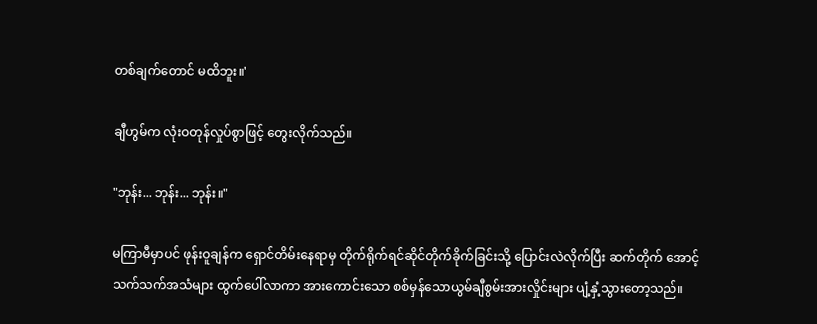တစ်ချက်တောင် မထိဘူး။'

ချီဟွမ်က လုံးဝတုန်လှုပ်စွာဖြင့် တွေးလိုက်သည်။

"ဘုန်း... ဘုန်း... ဘုန်း။"

မကြာမီမှာပင် ဖုန်းဝူချန်က ရှောင်တိမ်းနေရာမှ တိုက်ရိုက်ရင်ဆိုင်တိုက်ခိုက်ခြင်းသို့ ပြောင်းလဲလိုက်ပြီး ဆက်တိုက် အောင့်သက်သက်အသံများ ထွက်ပေါ်လာကာ အားကောင်းသော စစ်မှန်သောယွမ်ချီစွမ်းအားလှိုင်းများ ပျံ့နှံ့သွားတော့သည်။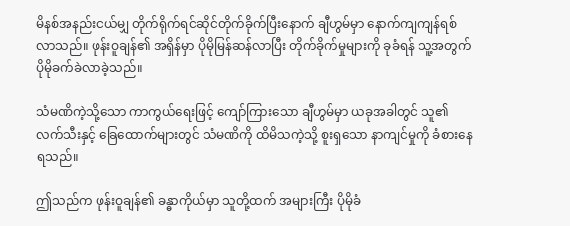မိနစ်အနည်းငယ်မျှ တိုက်ရိုက်ရင်ဆိုင်တိုက်ခိုက်ပြီးနောက် ချီဟွမ်မှာ နောက်ကျကျန်ရစ်လာသည်။ ဖုန်းဝူချန်၏ အရှိန်မှာ ပိုမိုမြန်ဆန်လာပြီး တိုက်ခိုက်မှုများကို ခုခံရန် သူ့အတွက် ပိုမိုခက်ခဲလာခဲ့သည်။

သံမဏိကဲ့သို့သော ကာကွယ်ရေးဖြင့် ကျော်ကြားသော ချီဟွမ်မှာ ယခုအခါတွင် သူ၏လက်သီးနှင့် ခြေထောက်များတွင် သံမဏိကို ထိမိသကဲ့သို့ စူးရှသော နာကျင်မှုကို ခံစားနေရသည်။

ဤသည်က ဖုန်းဝူချန်၏ ခန္ဓာကိုယ်မှာ သူတို့ထက် အများကြီး ပိုမိုခံ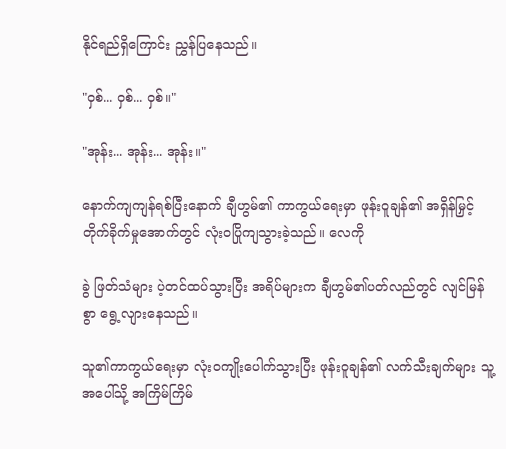နိုင်ရည်ရှိကြောင်း ညွှန်ပြနေသည်။

"ဝှစ်... ဝှစ်... ဝှစ်။"

"အုန်း... အုန်း... အုန်း။"

နောက်ကျကျန်ရစ်ပြီးနောက် ချီဟွမ်၏ ကာကွယ်ရေးမှာ ဖုန်းဝူချန်၏ အရှိန်မြှင့်တိုက်ခိုက်မှုအောက်တွင် လုံးဝပြိုကျသွားခဲ့သည်။ လေကို

ခွဲ ဖြတ်သံများ ပဲ့တင်ထပ်သွားပြီး အရိပ်များက ချီဟွမ်၏ပတ်လည်တွင် လျင်မြန်စွာ ရွေ့လျားနေသည်။

သူ၏ကာကွယ်ရေးမှာ လုံးဝကျိုးပေါက်သွားပြီး ဖုန်းဝူချန်၏ လက်သီးချက်များ သူ့အပေါ်သို့ အကြိမ်ကြိမ်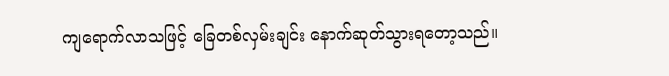ကျရောက်လာသဖြင့် ခြေတစ်လှမ်းချင်း နောက်ဆုတ်သွားရတော့သည်။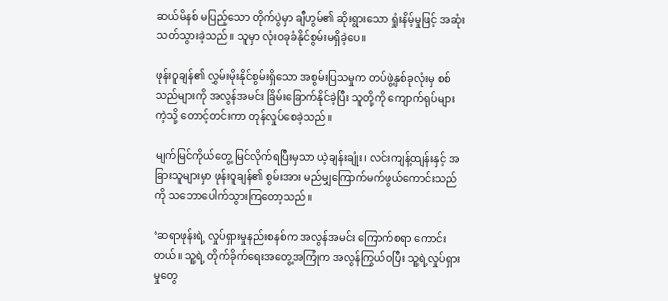ဆယ်မိနစ် မပြည့်သော တိုက်ပွဲမှာ ချီဟွမ်၏ ဆိုးရွားသော ရှုံးနိမ့်မှုဖြင့် အဆုံးသတ်သွားခဲ့သည်။ သူမှာ လုံးဝခုခံနိုင်စွမ်းမရှိခဲ့ပေ။

ဖုန်းဝူချန်၏ လွှမ်းမိုးနိုင်စွမ်းရှိသော အစွမ်းပြသမှုက တပ်ဖွဲ့နှစ်ခုလုံးမှ စစ်သည်များကို အလွန်အမင်း ခြိမ်းခြောက်နိုင်ခဲ့ပြီး သူတို့ကို ကျောက်ရုပ်များကဲ့သို့ တောင့်တင်းကာ တုန်လှုပ်စေခဲ့သည်။

မျက်မြင်ကိုယ်တွေ့ မြင်လိုက်ရပြီးမှသာ ယဲ့ချန်းချုံး၊ လင်းကျန့်ထျန်းနှင့် အခြားသူများမှာ ဖုန်းဝူချန်၏ စွမ်းအား မည်မျှကြောက်မက်ဖွယ်ကောင်းသည်ကို သဘောပေါက်သွားကြတော့သည်။

‘ဆရာဖုန်းရဲ့ လှုပ်ရှားမှုနည်းစနစ်က အလွန်အမင်း ကြောက်စရာ ကောင်းတယ်။ သူ့ရဲ့ တိုက်ခိုက်ရေးအတွေ့အကြုံက အလွန်ကြွယ်ဝပြီး သူ့ရဲ့လှုပ်ရှားမှုတွေ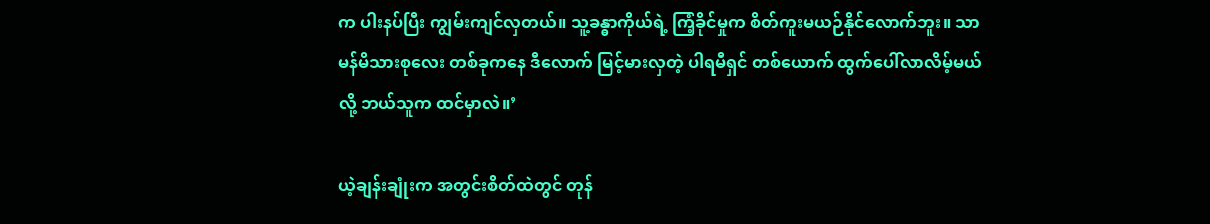က ပါးနပ်ပြီး ကျွမ်းကျင်လှတယ်။ သူ့ခန္ဓာကိုယ်ရဲ့ ကြံ့ခိုင်မှုက စိတ်ကူးမယဉ်နိုင်လောက်ဘူး။ သာမန်မိသားစုလေး တစ်ခုကနေ ဒီလောက် မြင့်မားလှတဲ့ ပါရမီရှင် တစ်ယောက် ထွက်ပေါ်လာလိမ့်မယ်လို့ ဘယ်သူက ထင်မှာလဲ။’

ယဲ့ချန်းချုံးက အတွင်းစိတ်ထဲတွင် တုန်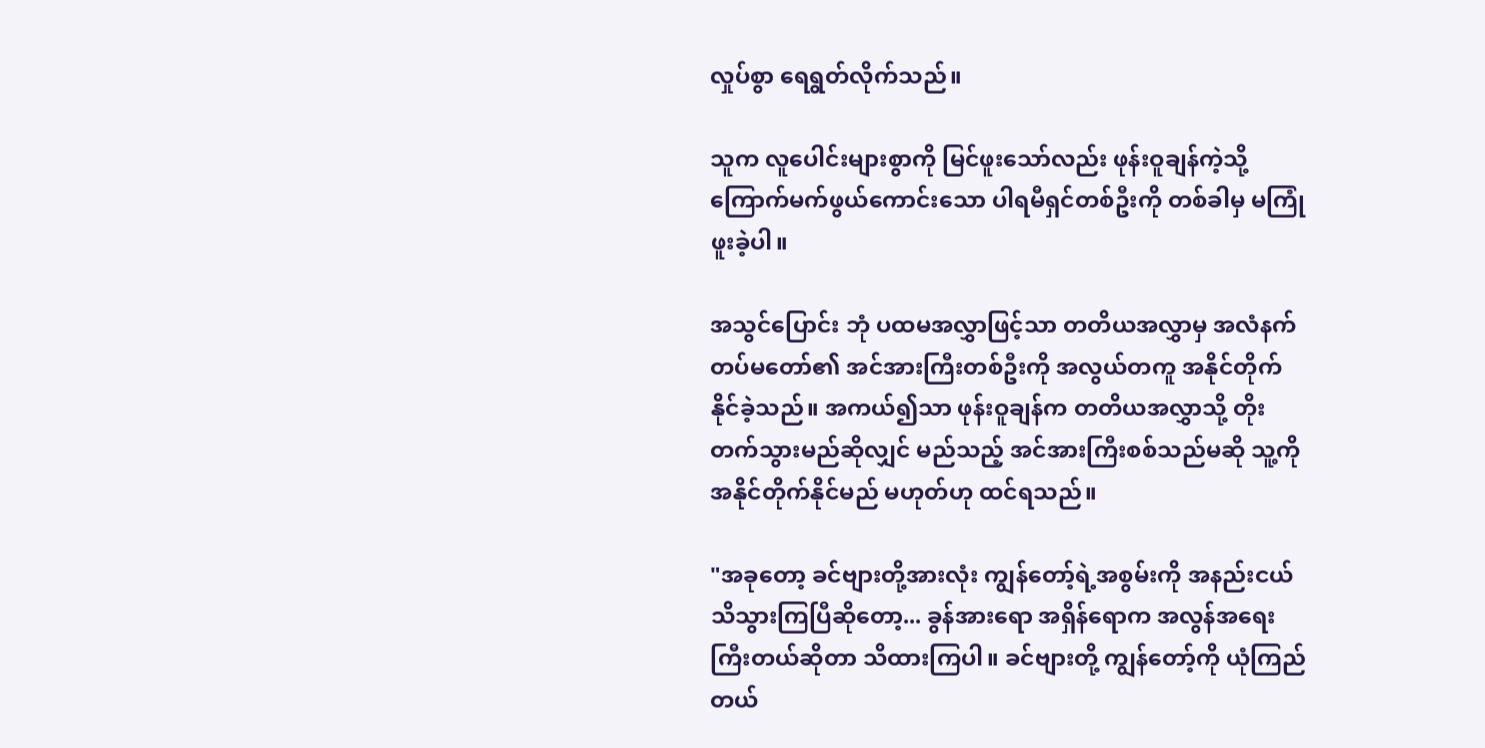လှုပ်စွာ ရေရွတ်လိုက်သည်။

သူက လူပေါင်းများစွာကို မြင်ဖူးသော်လည်း ဖုန်းဝူချန်ကဲ့သို့ ကြောက်မက်ဖွယ်ကောင်းသော ပါရမီရှင်တစ်ဦးကို တစ်ခါမှ မကြုံဖူးခဲ့ပါ။

အသွင်ပြောင်း ဘုံ ပထမအလွှာဖြင့်သာ တတိယအလွှာမှ အလံနက်တပ်မတော်၏ အင်အားကြီးတစ်ဦးကို အလွယ်တကူ အနိုင်တိုက်နိုင်ခဲ့သည်။ အကယ်၍သာ ဖုန်းဝူချန်က တတိယအလွှာသို့ တိုးတက်သွားမည်ဆိုလျှင် မည်သည့် အင်အားကြီးစစ်သည်မဆို သူ့ကို အနိုင်တိုက်နိုင်မည် မဟုတ်ဟု ထင်ရသည်။

"အခုတော့ ခင်ဗျားတို့အားလုံး ကျွန်တော့်ရဲ့အစွမ်းကို အနည်းငယ် သိသွားကြပြီဆိုတော့... ခွန်အားရော အရှိန်ရောက အလွန်အရေးကြီးတယ်ဆိုတာ သိထားကြပါ။ ခင်ဗျားတို့ ကျွန်တော့်ကို ယုံကြည်တယ်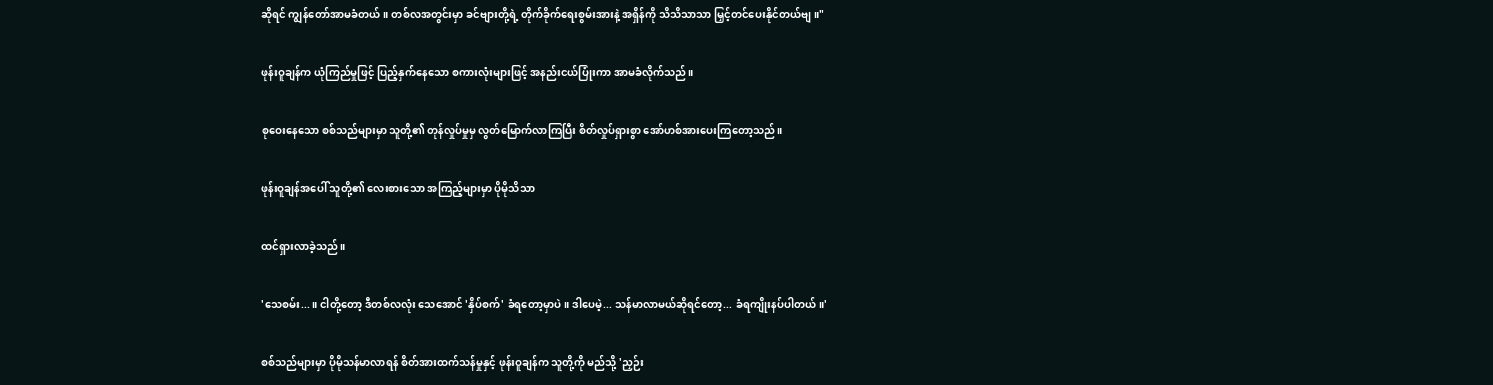ဆိုရင် ကျွန်တော်အာမခံတယ်။ တစ်လအတွင်းမှာ ခင်ဗျားတို့ရဲ့ တိုက်ခိုက်ရေးစွမ်းအားနဲ့ အရှိန်ကို သိသိသာသာ မြှင့်တင်ပေးနိုင်တယ်ဗျ။"

ဖုန်းဝူချန်က ယုံကြည်မှုဖြင့် ပြည့်နှက်နေသော စကားလုံးများဖြင့် အနည်းငယ်ပြုံးကာ အာမခံလိုက်သည်။

စုဝေးနေသော စစ်သည်များမှာ သူတို့၏ တုန်လှုပ်မှုမှ လွတ်မြောက်လာကြပြီး စိတ်လှုပ်ရှားစွာ အော်ဟစ်အားပေးကြတော့သည်။

ဖုန်းဝူချန်အပေါ် သူတို့၏ လေးစားသော အကြည့်များမှာ ပိုမိုသိသာ

ထင်ရှားလာခဲ့သည်။

'သေစမ်း...။ ငါတို့တော့ ဒီတစ်လလုံး သေအောင် 'နှိပ်စက်' ခံရတော့မှာပဲ။ ဒါပေမဲ့... သန်မာလာမယ်ဆိုရင်တော့... ခံရကျိုးနပ်ပါတယ်။'

စစ်သည်များမှာ ပိုမိုသန်မာလာရန် စိတ်အားထက်သန်မှုနှင့် ဖုန်းဝူချန်က သူတို့ကို မည်သို့ 'ညှဉ်း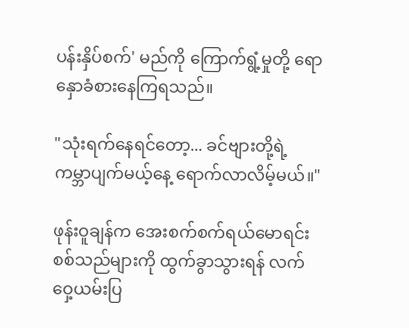ပန်းနှိပ်စက်' မည်ကို ကြောက်ရွံ့မှုတို့ ရောနှောခံစားနေကြရသည်။

"သုံးရက်နေရင်တော့... ခင်ဗျားတို့ရဲ့ ကမ္ဘာပျက်မယ့်နေ့ ရောက်လာလိမ့်မယ်။"

ဖုန်းဝူချန်က အေးစက်စက်ရယ်မောရင်း စစ်သည်များကို ထွက်ခွာသွားရန် လက်ဝှေ့ယမ်းပြ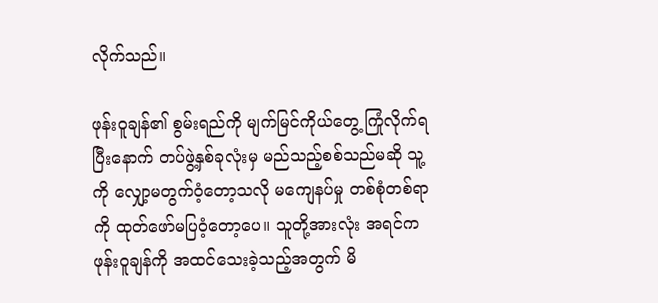လိုက်သည်။

ဖုန်းဝူချန်၏ စွမ်းရည်ကို မျက်မြင်ကိုယ်တွေ့ ကြုံလိုက်ရပြီးနောက် တပ်ဖွဲ့နှစ်ခုလုံးမှ မည်သည့်စစ်သည်မဆို သူ့ကို လျှော့မတွက်ဝံ့တော့သလို မကျေနပ်မှု တစ်စုံတစ်ရာကို ထုတ်ဖော်မပြဝံ့တော့ပေ။ သူတို့အားလုံး အရင်က ဖုန်းဝူချန်ကို အထင်သေးခဲ့သည့်အတွက် မိ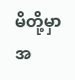မိတို့မှာ အ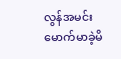လွန်အမင်း မောက်မာခဲ့မိ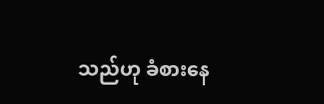သည်ဟု ခံစားနေ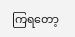ကြရတော့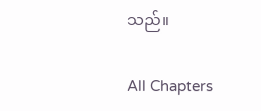သည်။

All Chapters